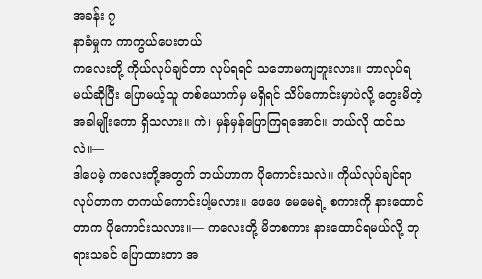အခန်း ၇
နာခံမှုက ကာကွယ်ပေးတယ်
ကလေးတို့ ကိုယ်လုပ်ချင်တာ လုပ်ရရင် သဘောမကျဘူးလား။ ဘာလုပ်ရမယ်ဆိုပြီး ပြောမယ့်သူ တစ်ယောက်မှ မရှိရင် သိပ်ကောင်းမှာပဲလို့ တွေးမိတဲ့အခါမျိုးကော ရှိသလား။ ကဲ၊ မှန်မှန်ပြောကြရအောင်။ ဘယ်လို ထင်သလဲ။—
ဒါပေမဲ့ ကလေးတို့အတွက် ဘယ်ဟာက ပိုကောင်းသလဲ။ ကိုယ်လုပ်ချင်ရာ လုပ်တာက တကယ်ကောင်းပါ့မလား။ ဖေဖေ မေမေရဲ့ စကားကို နားထောင်တာက ပိုကောင်းသလား။— ကလေးတို့ မိဘစကား နားထောင်ရမယ်လို့ ဘုရားသခင် ပြောထားတာ အ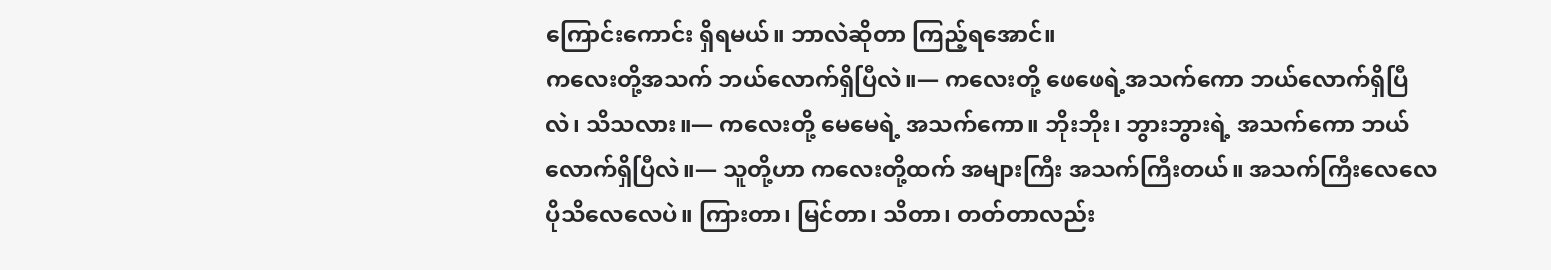ကြောင်းကောင်း ရှိရမယ်။ ဘာလဲဆိုတာ ကြည့်ရအောင်။
ကလေးတို့အသက် ဘယ်လောက်ရှိပြီလဲ။— ကလေးတို့ ဖေဖေရဲ့အသက်ကော ဘယ်လောက်ရှိပြီလဲ၊ သိသလား။— ကလေးတို့ မေမေရဲ့ အသက်ကော။ ဘိုးဘိုး၊ ဘွားဘွားရဲ့ အသက်ကော ဘယ်လောက်ရှိပြီလဲ။— သူတို့ဟာ ကလေးတို့ထက် အများကြီး အသက်ကြီးတယ်။ အသက်ကြီးလေလေ ပိုသိလေလေပဲ။ ကြားတာ၊ မြင်တာ၊ သိတာ၊ တတ်တာလည်း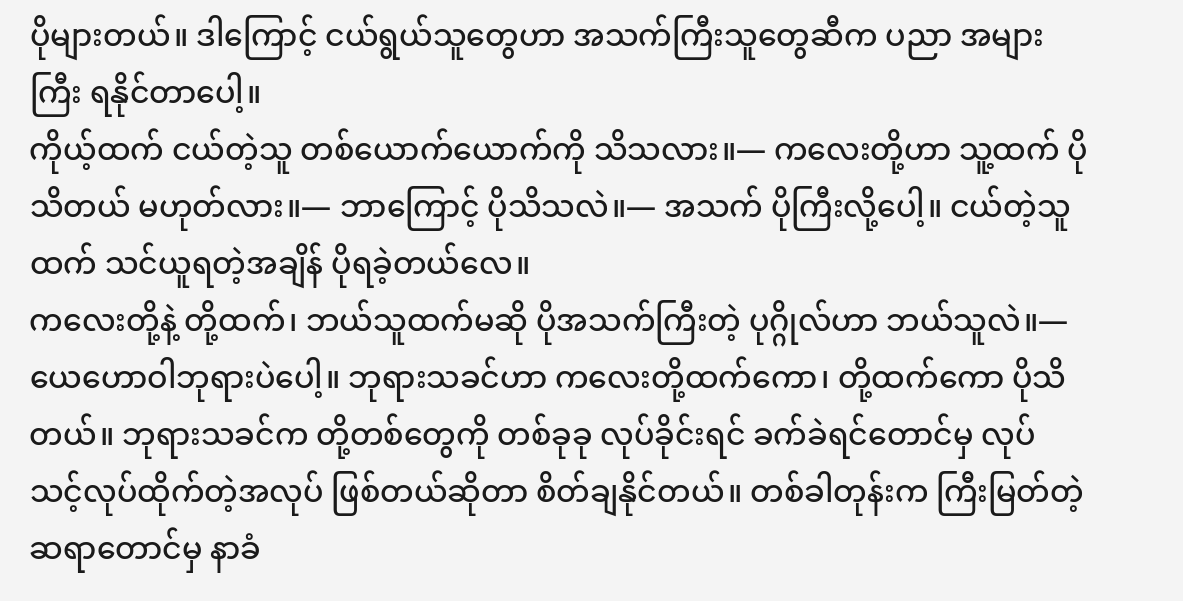ပိုများတယ်။ ဒါကြောင့် ငယ်ရွယ်သူတွေဟာ အသက်ကြီးသူတွေဆီက ပညာ အများကြီး ရနိုင်တာပေါ့။
ကိုယ့်ထက် ငယ်တဲ့သူ တစ်ယောက်ယောက်ကို သိသလား။— ကလေးတို့ဟာ သူ့ထက် ပိုသိတယ် မဟုတ်လား။— ဘာကြောင့် ပိုသိသလဲ။— အသက် ပိုကြီးလို့ပေါ့။ ငယ်တဲ့သူထက် သင်ယူရတဲ့အချိန် ပိုရခဲ့တယ်လေ။
ကလေးတို့နဲ့ တို့ထက်၊ ဘယ်သူထက်မဆို ပိုအသက်ကြီးတဲ့ ပုဂ္ဂိုလ်ဟာ ဘယ်သူလဲ။— ယေဟောဝါဘုရားပဲပေါ့။ ဘုရားသခင်ဟာ ကလေးတို့ထက်ကော၊ တို့ထက်ကော ပိုသိတယ်။ ဘုရားသခင်က တို့တစ်တွေကို တစ်ခုခု လုပ်ခိုင်းရင် ခက်ခဲရင်တောင်မှ လုပ်သင့်လုပ်ထိုက်တဲ့အလုပ် ဖြစ်တယ်ဆိုတာ စိတ်ချနိုင်တယ်။ တစ်ခါတုန်းက ကြီးမြတ်တဲ့ဆရာတောင်မှ နာခံ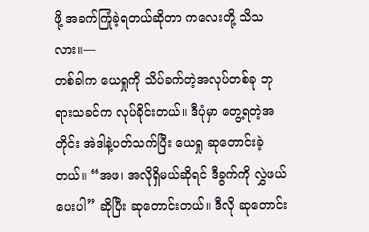ဖို့ အခက်ကြုံခဲ့ရတယ်ဆိုတာ ကလေးတို့ သိသလား။—
တစ်ခါက ယေရှုကို သိပ်ခက်တဲ့အလုပ်တစ်ခု ဘုရားသခင်က လုပ်ခိုင်းတယ်။ ဒီပုံမှာ တွေ့ရတဲ့အတိုင်း အဲဒါနဲ့ပတ်သက်ပြီး ယေရှု ဆုတောင်းခဲ့တယ်။ “အဖ၊ အလိုရှိမယ်ဆိုရင် ဒီခွက်ကို လွှဲဖယ်ပေးပါ” ဆိုပြီး ဆုတောင်းတယ်။ ဒီလို ဆုတောင်း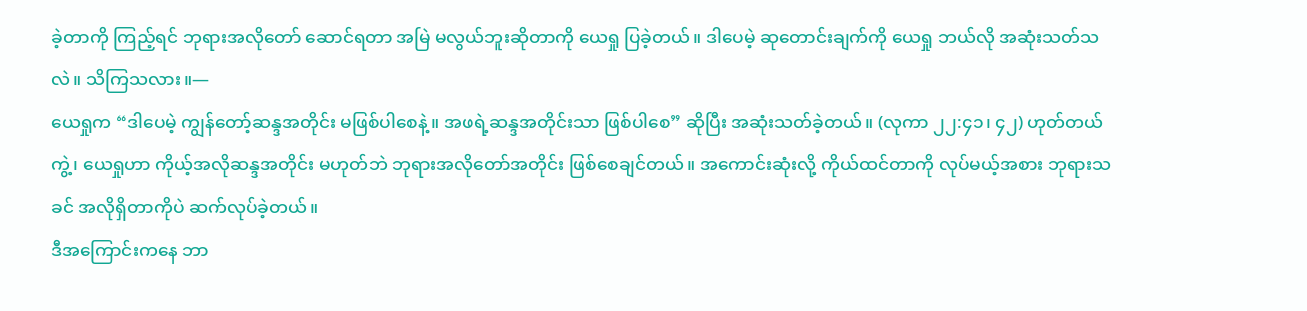ခဲ့တာကို ကြည့်ရင် ဘုရားအလိုတော် ဆောင်ရတာ အမြဲ မလွယ်ဘူးဆိုတာကို ယေရှု ပြခဲ့တယ်။ ဒါပေမဲ့ ဆုတောင်းချက်ကို ယေရှု ဘယ်လို အဆုံးသတ်သလဲ။ သိကြသလား။—
ယေရှုက “ဒါပေမဲ့ ကျွန်တော့်ဆန္ဒအတိုင်း မဖြစ်ပါစေနဲ့။ အဖရဲ့ဆန္ဒအတိုင်းသာ ဖြစ်ပါစေ” ဆိုပြီး အဆုံးသတ်ခဲ့တယ်။ (လုကာ ၂၂:၄၁၊ ၄၂) ဟုတ်တယ်ကွဲ့၊ ယေရှုဟာ ကိုယ့်အလိုဆန္ဒအတိုင်း မဟုတ်ဘဲ ဘုရားအလိုတော်အတိုင်း ဖြစ်စေချင်တယ်။ အကောင်းဆုံးလို့ ကိုယ်ထင်တာကို လုပ်မယ့်အစား ဘုရားသခင် အလိုရှိတာကိုပဲ ဆက်လုပ်ခဲ့တယ်။
ဒီအကြောင်းကနေ ဘာ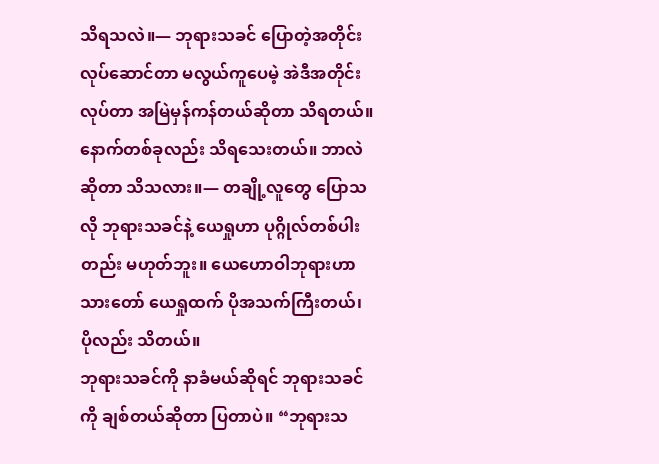သိရသလဲ။— ဘုရားသခင် ပြောတဲ့အတိုင်း လုပ်ဆောင်တာ မလွယ်ကူပေမဲ့ အဲဒီအတိုင်း လုပ်တာ အမြဲမှန်ကန်တယ်ဆိုတာ သိရတယ်။ နောက်တစ်ခုလည်း သိရသေးတယ်။ ဘာလဲဆိုတာ သိသလား။— တချို့လူတွေ ပြောသလို ဘုရားသခင်နဲ့ ယေရှုဟာ ပုဂ္ဂိုလ်တစ်ပါးတည်း မဟုတ်ဘူး။ ယေဟောဝါဘုရားဟာ သားတော် ယေရှုထက် ပိုအသက်ကြီးတယ်၊ ပိုလည်း သိတယ်။
ဘုရားသခင်ကို နာခံမယ်ဆိုရင် ဘုရားသခင်ကို ချစ်တယ်ဆိုတာ ပြတာပဲ။ “ဘုရားသ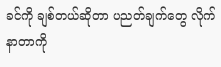ခင်ကို ချစ်တယ်ဆိုတာ ပညတ်ချက်တွေ လိုက်နာတာကို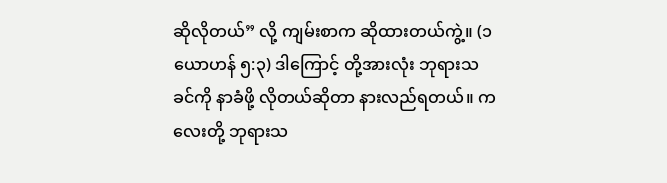ဆိုလိုတယ်” လို့ ကျမ်းစာက ဆိုထားတယ်ကွဲ့။ (၁ ယောဟန် ၅:၃) ဒါကြောင့် တို့အားလုံး ဘုရားသခင်ကို နာခံဖို့ လိုတယ်ဆိုတာ နားလည်ရတယ်။ ကလေးတို့ ဘုရားသ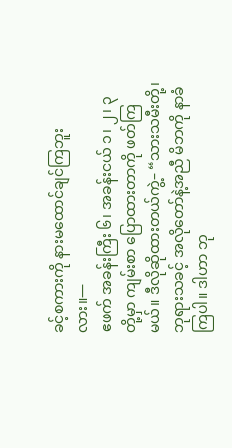ခင့်စကားကို နားမထောင်ချင်ကြဘူးလား။—
ဧဖက် အခန်းကြီး ၆၊ အခန်းငယ် ၁၊ ၂၊ ၃ တို့မှာ ကျမ်းစာ ပြောထားတာကို ဖတ်ကြမယ်။ ဒီလိုဆိုထားတယ်ကွဲ့– “သားသမီးတို့၊ ဘုရားသခင့် အလိုတော်နဲ့အညီ မိဘကို နာခံကြပါ။ ဒါဟာ ဘု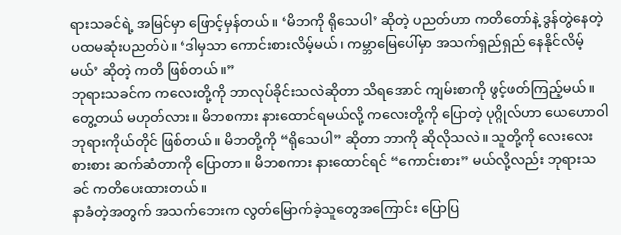ရားသခင်ရဲ့ အမြင်မှာ ဖြောင့်မှန်တယ်။ ‘မိဘကို ရိုသေပါ’ ဆိုတဲ့ ပညတ်ဟာ ကတိတော်နဲ့ ဒွန်တွဲနေတဲ့ ပထမဆုံးပညတ်ပဲ။ ‘ဒါမှသာ ကောင်းစားလိမ့်မယ်၊ ကမ္ဘာမြေပေါ်မှာ အသက်ရှည်ရှည် နေနိုင်လိမ့်မယ်’ ဆိုတဲ့ ကတိ ဖြစ်တယ်။”
ဘုရားသခင်က ကလေးတို့ကို ဘာလုပ်ခိုင်းသလဲဆိုတာ သိရအောင် ကျမ်းစာကို ဖွင့်ဖတ်ကြည့်မယ်။တွေ့တယ် မဟုတ်လား။ မိဘစကား နားထောင်ရမယ်လို့ ကလေးတို့ကို ပြောတဲ့ ပုဂ္ဂိုလ်ဟာ ယေဟောဝါဘုရားကိုယ်တိုင် ဖြစ်တယ်။ မိဘတို့ကို “ရိုသေပါ” ဆိုတာ ဘာကို ဆိုလိုသလဲ။ သူတို့ကို လေးလေးစားစား ဆက်ဆံတာကို ပြောတာ။ မိဘစကား နားထောင်ရင် “ကောင်းစား” မယ်လို့လည်း ဘုရားသခင် ကတိပေးထားတယ်။
နာခံတဲ့အတွက် အသက်ဘေးက လွတ်မြောက်ခဲ့သူတွေအကြောင်း ပြောပြ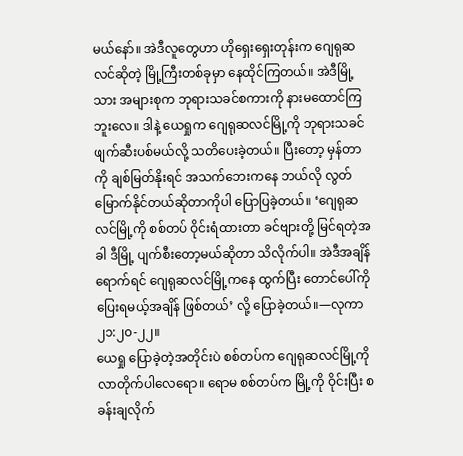မယ်နော်။ အဲဒီလူတွေဟာ ဟိုရှေးရှေးတုန်းက ဂျေရုဆလင်ဆိုတဲ့ မြို့ကြီးတစ်ခုမှာ နေထိုင်ကြတယ်။ အဲဒီမြို့သား အများစုက ဘုရားသခင်စကားကို နားမထောင်ကြဘူးလေ။ ဒါနဲ့ ယေရှုက ဂျေရုဆလင်မြို့ကို ဘုရားသခင် ဖျက်ဆီးပစ်မယ်လို့ သတိပေးခဲ့တယ်။ ပြီးတော့ မှန်တာကို ချစ်မြတ်နိုးရင် အသက်ဘေးကနေ ဘယ်လို လွတ်မြောက်နိုင်တယ်ဆိုတာကိုပါ ပြောပြခဲ့တယ်။ ‘ဂျေရုဆလင်မြို့ကို စစ်တပ် ဝိုင်းရံထားတာ ခင်ဗျားတို့ မြင်ရတဲ့အခါ ဒီမြို့ ပျက်စီးတော့မယ်ဆိုတာ သိလိုက်ပါ။ အဲဒီအချိန်ရောက်ရင် ဂျေရုဆလင်မြို့ကနေ ထွက်ပြီး တောင်ပေါ်ကို ပြေးရမယ့်အချိန် ဖြစ်တယ်’ လို့ ပြောခဲ့တယ်။—လုကာ ၂၁:၂၀-၂၂။
ယေရှု ပြောခဲ့တဲ့အတိုင်းပဲ စစ်တပ်က ဂျေရုဆလင်မြို့ကို လာတိုက်ပါလေရော။ ရောမ စစ်တပ်က မြို့ကို ဝိုင်းပြီး စခန်းချလိုက်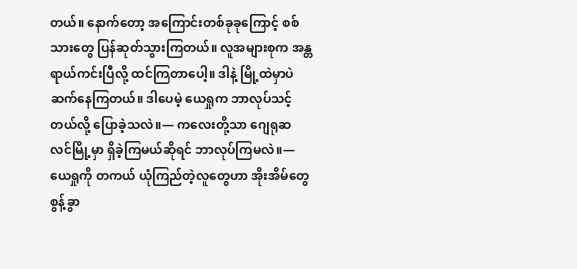တယ်။ နောက်တော့ အကြောင်းတစ်ခုခုကြောင့် စစ်သားတွေ ပြန်ဆုတ်သွားကြတယ်။ လူအများစုက အန္တရာယ်ကင်းပြီလို့ ထင်ကြတာပေါ့။ ဒါနဲ့ မြို့ထဲမှာပဲ ဆက်နေကြတယ်။ ဒါပေမဲ့ ယေရှုက ဘာလုပ်သင့်တယ်လို့ ပြောခဲ့သလဲ။— ကလေးတို့သာ ဂျေရုဆလင်မြို့မှာ ရှိခဲ့ကြမယ်ဆိုရင် ဘာလုပ်ကြမလဲ။— ယေရှုကို တကယ် ယုံကြည်တဲ့လူတွေဟာ အိုးအိမ်တွေ စွန့်ခွာ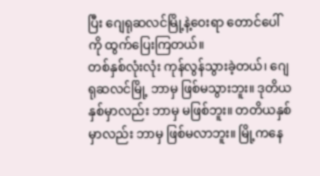ပြီး ဂျေရုဆလင်မြို့နဲ့ဝေးရာ တောင်ပေါ်ကို ထွက်ပြေးကြတယ်။
တစ်နှစ်လုံးလုံး ကုန်လွန်သွားခဲ့တယ်၊ ဂျေရုဆလင်မြို့ ဘာမှ ဖြစ်မသွားဘူး။ ဒုတိယနှစ်မှာလည်း ဘာမှ မဖြစ်ဘူး။ တတိယနှစ်မှာလည်း ဘာမှ ဖြစ်မလာဘူး။ မြို့ကနေ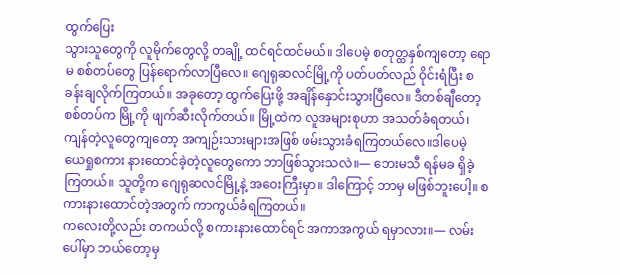ထွက်ပြေး
သွားသူတွေကို လူမိုက်တွေလို့ တချို့ ထင်ရင်ထင်မယ်။ ဒါပေမဲ့ စတုတ္ထနှစ်ကျတော့ ရောမ စစ်တပ်တွေ ပြန်ရောက်လာပြီလေ။ ဂျေရုဆလင်မြို့ကို ပတ်ပတ်လည် ဝိုင်းရံပြီး စခန်းချလိုက်ကြတယ်။ အခုတော့ ထွက်ပြေးဖို့ အချိန်နှောင်းသွားပြီလေ။ ဒီတစ်ချီတော့ စစ်တပ်က မြို့ကို ဖျက်ဆီးလိုက်တယ်။ မြို့ထဲက လူအများစုဟာ အသတ်ခံရတယ်၊ ကျန်တဲ့လူတွေကျတော့ အကျဉ်းသားများအဖြစ် ဖမ်းသွားခံရကြတယ်လေ။ဒါပေမဲ့ ယေရှုစကား နားထောင်ခဲ့တဲ့လူတွေကော ဘာဖြစ်သွားသလဲ။— ဘေးမသီ ရန်မခ ရှိခဲ့ကြတယ်။ သူတို့က ဂျေရုဆလင်မြို့နဲ့ အဝေးကြီးမှာ။ ဒါကြောင့် ဘာမှ မဖြစ်ဘူးပေါ့။ စကားနားထောင်တဲ့အတွက် ကာကွယ်ခံရကြတယ်။
ကလေးတို့လည်း တကယ်လို့ စကားနားထောင်ရင် အကာအကွယ် ရမှာလား။— လမ်းပေါ်မှာ ဘယ်တော့မှ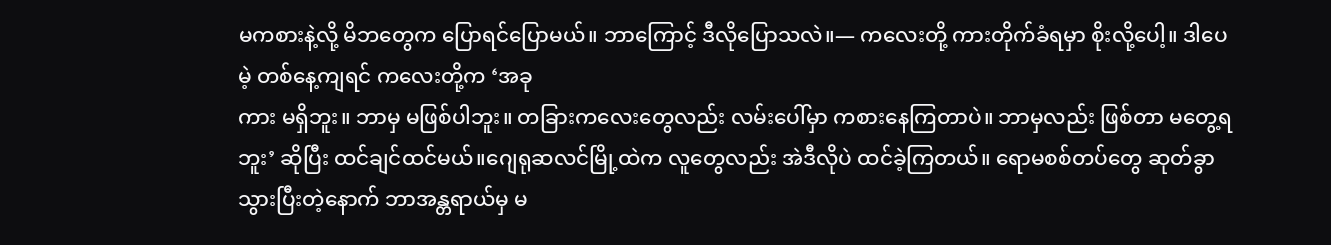မကစားနဲ့လို့ မိဘတွေက ပြောရင်ပြောမယ်။ ဘာကြောင့် ဒီလိုပြောသလဲ။— ကလေးတို့ ကားတိုက်ခံရမှာ စိုးလို့ပေါ့။ ဒါပေမဲ့ တစ်နေ့ကျရင် ကလေးတို့က ‘အခု
ကား မရှိဘူး။ ဘာမှ မဖြစ်ပါဘူး။ တခြားကလေးတွေလည်း လမ်းပေါ်မှာ ကစားနေကြတာပဲ။ ဘာမှလည်း ဖြစ်တာ မတွေ့ရဘူး’ ဆိုပြီး ထင်ချင်ထင်မယ်။ဂျေရုဆလင်မြို့ထဲက လူတွေလည်း အဲဒီလိုပဲ ထင်ခဲ့ကြတယ်။ ရောမစစ်တပ်တွေ ဆုတ်ခွာသွားပြီးတဲ့နောက် ဘာအန္တရာယ်မှ မ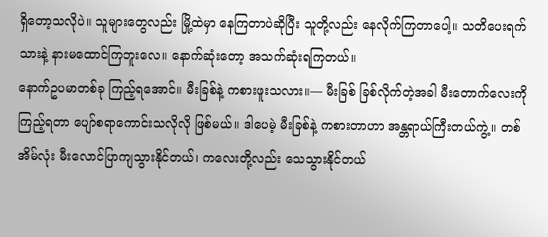ရှိတော့သလိုပဲ။ သူများတွေလည်း မြို့ထဲမှာ နေကြတာပဲဆိုပြီး သူတို့လည်း နေလိုက်ကြတာပေါ့။ သတိပေးရက်သားနဲ့ နားမထောင်ကြဘူးလေ။ နောက်ဆုံးတော့ အသက်ဆုံးရကြတယ်။
နောက်ဥပမာတစ်ခု ကြည့်ရအောင်။ မီးခြစ်နဲ့ ကစားဖူးသလား။— မီးခြစ် ခြစ်လိုက်တဲ့အခါ မီးတောက်လေးကို ကြည့်ရတာ ပျော်စရာကောင်းသလိုလို ဖြစ်မယ်။ ဒါပေမဲ့ မီးခြစ်နဲ့ ကစားတာဟာ အန္တရာယ်ကြီးတယ်ကွဲ့။ တစ်အိမ်လုံး မီးလောင်ပြာကျသွားနိုင်တယ်၊ ကလေးတို့လည်း သေသွားနိုင်တယ်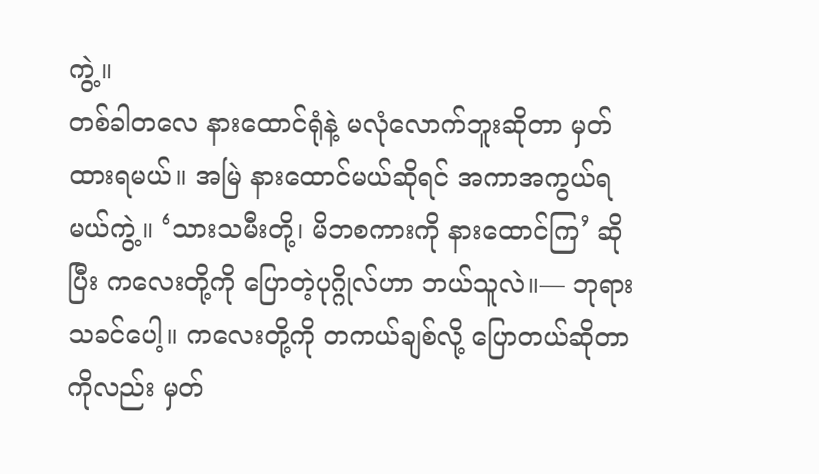ကွဲ့။
တစ်ခါတလေ နားထောင်ရုံနဲ့ မလုံလောက်ဘူးဆိုတာ မှတ်ထားရမယ်။ အမြဲ နားထောင်မယ်ဆိုရင် အကာအကွယ်ရမယ်ကွဲ့။ ‘သားသမီးတို့၊ မိဘစကားကို နားထောင်ကြ’ ဆိုပြီး ကလေးတို့ကို ပြောတဲ့ပုဂ္ဂိုလ်ဟာ ဘယ်သူလဲ။— ဘုရားသခင်ပေါ့။ ကလေးတို့ကို တကယ်ချစ်လို့ ပြောတယ်ဆိုတာကိုလည်း မှတ်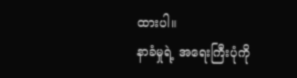ထားပါ။
နာခံမှုရဲ့ အရေးကြီးပုံကို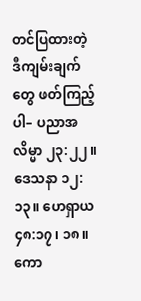တင်ပြထားတဲ့ ဒီကျမ်းချက်တွေ ဖတ်ကြည့်ပါ– ပညာအလိမ္မာ ၂၃:၂၂။ ဒေသနာ ၁၂:၁၃။ ဟေရှာယ ၄၈:၁၇၊ ၁၈။ ကော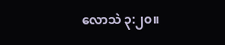လောသဲ ၃:၂၀။